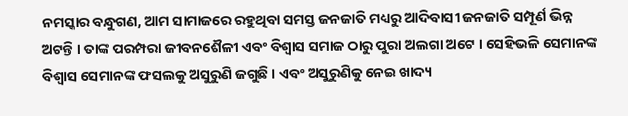ନମସ୍କାର ବନ୍ଧୁଗଣ, ଆମ ସାମାଜରେ ରହୁଥିବା ସମସ୍ତ ଜନଜାତି ମଧ୍ୟରୁ ଆଦିବାସୀ ଜନଜାତି ସମ୍ପୂର୍ଣ ଭିନ୍ନ ଅଟନ୍ତି । ତାଙ୍କ ପରମ୍ପରା ଜୀବନଶୈଳୀ ଏବଂ ବିଶ୍ଵାସ ସମାଜ ଠାରୁ ପୁରା ଅଲଗା ଅଟେ । ସେହିଭଳି ସେମାନଙ୍କ ବିଶ୍ଵାସ ସେମାନଙ୍କ ଫସଲକୁ ଅସୁରୁଣି ଜଗୁଛି । ଏବଂ ଅସୁରୁଣିକୁ ନେଇ ଖାଦ୍ୟ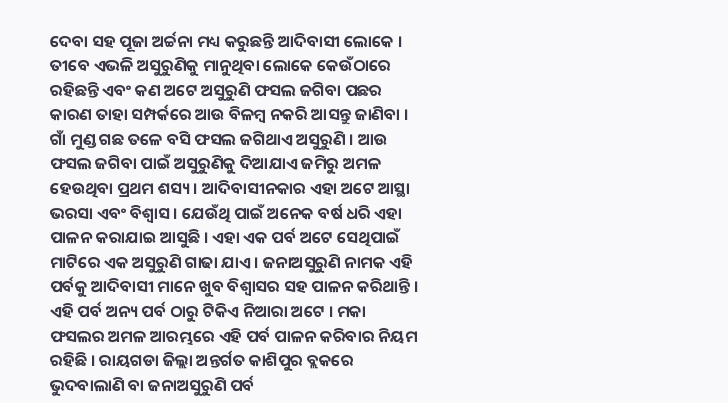ଦେବା ସହ ପୂଜା ଅର୍ଚ୍ଚନା ମଧ୍ୟ କରୁଛନ୍ତି ଆଦିବାସୀ ଲୋକେ । ତୀବେ ଏଭଳି ଅସୁରୁଣିକୁ ମାନୁଥିବା ଲୋକେ କେଉଁଠାରେ ରହିଛନ୍ତି ଏବଂ କଣ ଅଟେ ଅସୁରୁଣି ଫସଲ ଜଗିବା ପଛର କାରଣ ତାହା ସମ୍ପର୍କରେ ଆଉ ବିଳମ୍ବ ନକରି ଆସନ୍ତୁ ଜାଣିବା ।
ଗାଁ ମୁଣ୍ଡ ଗଛ ତଳେ ବସି ଫସଲ ଜଗିଥାଏ ଅସୁରୁଣି । ଆଉ ଫସଲ ଜଗିବା ପାଇଁ ଅସୁରୁଣିକୁ ଦିଆଯାଏ ଜମିରୁ ଅମଳ ହେଉଥିବା ପ୍ରଥମ ଶସ୍ୟ। ଆଦିବାସୀନକାର ଏହା ଅଟେ ଆସ୍ଥା ଭରସା ଏବଂ ବିଶ୍ଵାସ । ଯେଉଁଥି ପାଇଁ ଅନେକ ବର୍ଷ ଧରି ଏହା ପାଳନ କରାଯାଇ ଆସୁଛି । ଏହା ଏକ ପର୍ବ ଅଟେ ସେଥିପାଇଁ ମାଟିରେ ଏକ ଅସୁରୁଣି ଗାଢା ଯାଏ । ଜନାଅସୁରୁଣି ନାମକ ଏହି ପର୍ବକୁ ଆଦିବାସୀ ମାନେ ଖୁବ ବିଶ୍ୱାସର ସହ ପାଳନ କରିଥାନ୍ତି ।
ଏହି ପର୍ବ ଅନ୍ୟ ପର୍ବ ଠାରୁ ଟିକିଏ ନିଆରା ଅଟେ । ମକା ଫସଲର ଅମଳ ଆରମ୍ଭରେ ଏହି ପର୍ବ ପାଳନ କରିବାର ନିୟମ ରହିଛି । ରାୟଗଡା ଜିଲ୍ଲା ଅନ୍ତର୍ଗତ କାଶିପୁର ବ୍ଲକରେ ଭୁଦବାଲାଣି ବା ଜନାଅସୁରୁଣି ପର୍ବ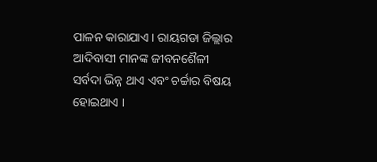ପାଳନ କାରାଯାଏ । ରାୟଗଡା ଜିଲ୍ଲାର ଆଦିବାସୀ ମାନଙ୍କ ଜୀବନଶୈଳୀ ସର୍ବଦା ଭିନ୍ନ ଥାଏ ଏବଂ ଚର୍ଚ୍ଚାର ବିଷୟ ହୋଇଥାଏ ।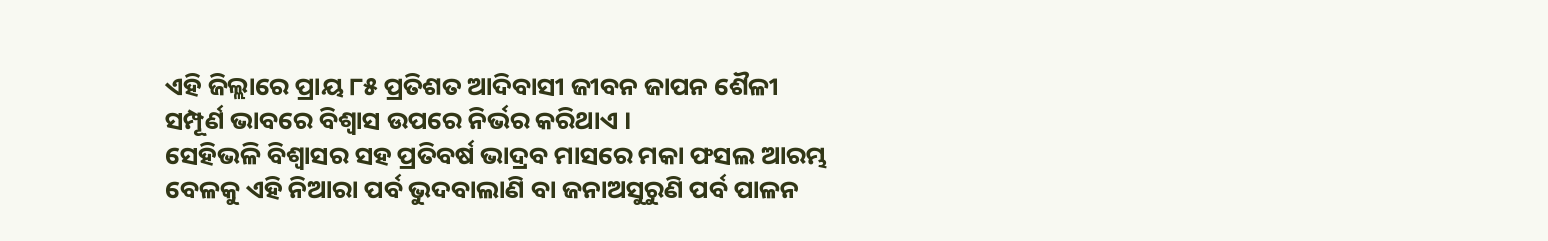ଏହି ଜିଲ୍ଲାରେ ପ୍ରାୟ ୮୫ ପ୍ରତିଶତ ଆଦିବାସୀ ଜୀବନ ଜାପନ ଶୈଳୀ ସମ୍ପୂର୍ଣ ଭାବରେ ବିଶ୍ଵାସ ଉପରେ ନିର୍ଭର କରିଥାଏ ।
ସେହିଭଳି ବିଶ୍ୱାସର ସହ ପ୍ରତିବର୍ଷ ଭାଦ୍ରବ ମାସରେ ମକା ଫସଲ ଆରମ୍ଭ ବେଳକୁ ଏହି ନିଆରା ପର୍ବ ଭୁଦବାଲାଣି ବା ଜନାଅସୁରୁଣି ପର୍ବ ପାଳନ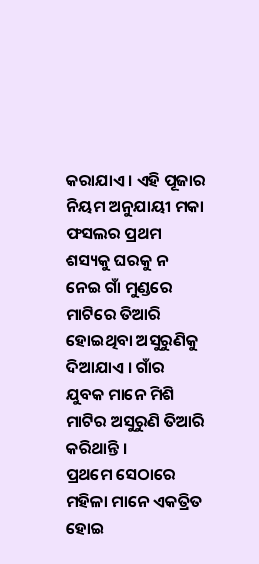କରାଯାଏ । ଏହି ପୂଜାର ନିୟମ ଅନୁଯାୟୀ ମକା ଫସଲର ପ୍ରଥମ ଶସ୍ୟକୁ ଘରକୁ ନ ନେଇ ଗାଁ ମୁଣ୍ଡରେ ମାଟିରେ ତିଆରି ହୋଇଥିବା ଅସୁରୁଣିକୁ ଦିଆଯାଏ । ଗାଁର ଯୁବକ ମାନେ ମିଶି ମାଟିର ଅସୁରୁଣି ତିଆରି କରିଥାନ୍ତି ।
ପ୍ରଥମେ ସେଠାରେ ମହିଳା ମାନେ ଏକତ୍ରିତ ହୋଇ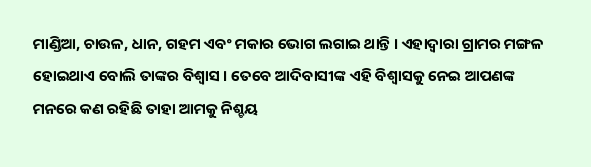ମାଣ୍ଡିଆ, ଚାଉଳ, ଧାନ, ଗହମ ଏବଂ ମକାର ଭୋଗ ଲଗାଇ ଥାନ୍ତି । ଏହାଦ୍ୱାରା ଗ୍ରାମର ମଙ୍ଗଳ ହୋଇଥାଏ ବୋଲି ତାଙ୍କର ବିଶ୍ଵାସ । ତେବେ ଆଦିବାସୀଙ୍କ ଏହି ବିଶ୍ଵାସକୁ ନେଇ ଆପଣଙ୍କ ମନରେ କଣ ରହିଛି ତାହା ଆମକୁ ନିଶ୍ଚୟ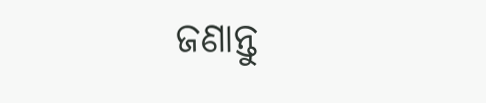ଜଣାନ୍ତୁ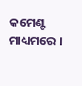କମେଣ୍ଟ ମାଧ୍ୟମରେ ।